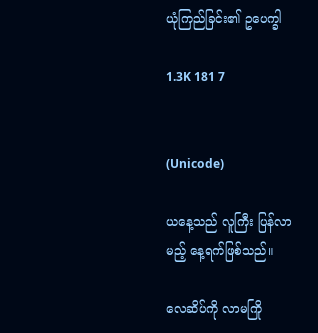ယုံကြည်ခြင်း၏ ဥပေက္ခါ

1.3K 181 7


(Unicode)

ယနေ့သည် လူကြီး ပြန်လာမည့် နေ့ရက်ဖြစ်သည်။

လေဆိပ်ကို လာမကြို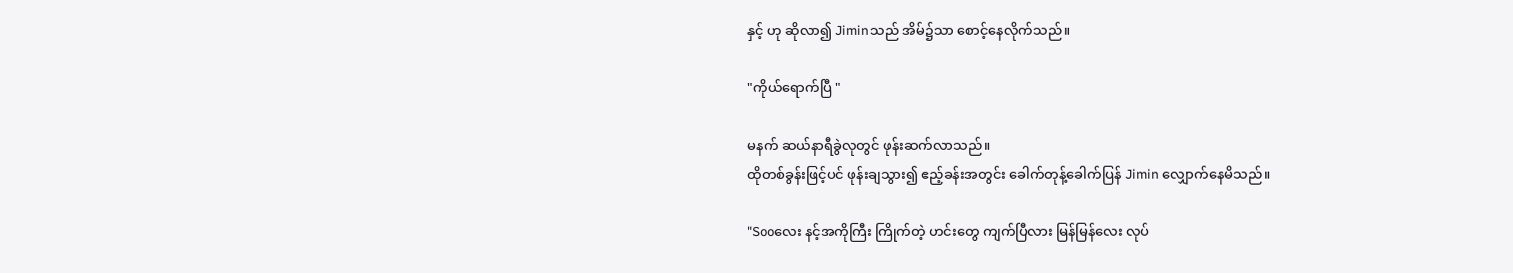နှင့် ဟု ဆိုလာ၍ Jiminသည် အိမ်၌သာ စောင့်နေလိုက်သည်။

"ကိုယ်ရောက်ပြီ "

မနက် ဆယ်နာရီခွဲလုတွင် ဖုန်းဆက်လာသည်။
ထိုတစ်ခွန်းဖြင့်ပင် ဖုန်းချသွား၍ ဧည့်ခန်းအတွင်း ခေါက်တုန့်ခေါက်ပြန် Jimin လျှောက်နေမိသည်။

"Sooလေး နင့်အကိုကြီး ကြိုက်တဲ့ ဟင်းတွေ ကျက်ပြီလား မြန်မြန်လေး လုပ်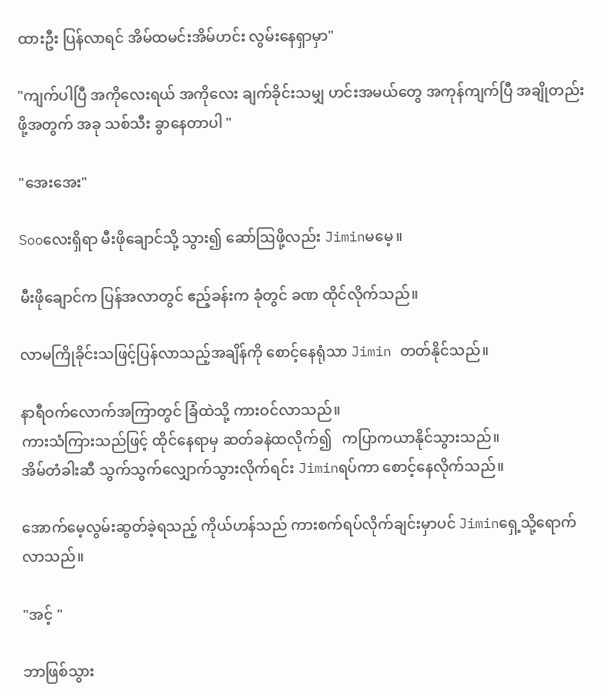ထားဦး ပြန်လာရင် အိမ်ထမင်းအိမ်ဟင်း လွမ်းနေရှာမှာ"

"ကျက်ပါပြီ အကိုလေးရယ် အကိုလေး ချက်ခိုင်းသမျှ ဟင်းအမယ်တွေ အကုန်ကျက်ပြီ အချိုတည်းဖို့အတွက် အခု သစ်သီး ခွာနေတာပါ "

"အေးအေး"

Sooလေးရှိရာ မီးဖိုချောင်သို့ သွား၍ ဆော်ဩဖို့လည်း Jiminမမေ့။

မီးဖိုချောင်က ပြန်အလာတွင် ဧည့်ခန်းက ခုံတွင် ခဏ ထိုင်လိုက်သည်။

လာမကြိုခိုင်းသဖြင့်ပြန်လာသည့်အချိန်ကို စောင့်နေရုံသာ Jimin တတ်နိုင်သည်။

နာရီဝက်လောက်အကြာတွင် ခြံထဲသို့ ကားဝင်လာသည်။
ကားသံကြားသည်ဖြင့် ထိုင်နေရာမှ ဆတ်ခနဲထလိုက်၍   ကပြာကယာနိုင်သွားသည်။
အိမ်တံခါးဆီ သွက်သွက်လျှောက်သွားလိုက်ရင်း Jiminရပ်ကာ စောင့်နေလိုက်သည်။

အောက်မေ့လွမ်းဆွတ်ခဲ့ရသည့် ကိုယ်ဟန်သည် ကားစက်ရပ်လိုက်ချင်းမှာပင် Jiminရှေ့သို့ရောက်လာသည်။

"အင့် "

ဘာဖြစ်သွား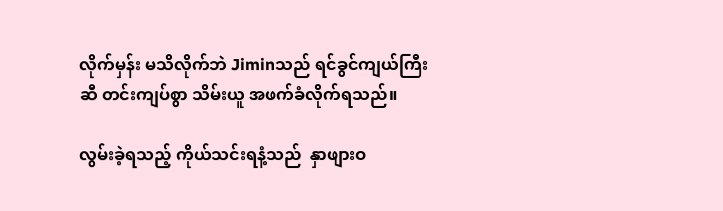လိုက်မှန်း မသိလိုက်ဘဲ Jiminသည် ရင်ခွင်ကျယ်ကြီးဆီ တင်းကျပ်စွာ သိမ်းယူ အဖက်ခံလိုက်ရသည်။

လွမ်းခဲ့ရသည့် ကိုယ်သင်းရနံ့သည်  နှာဖျားဝ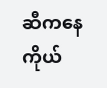ဆီကနေ ကိုယ်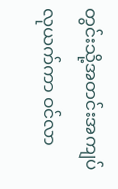တွင်းသို့အတင်းအကျပ် လုယက်ကာ ဝင်လာ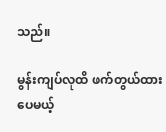သည်။

မွန်းကျပ်‌လုထိ ဖက်တွယ်ထားပေမယ့်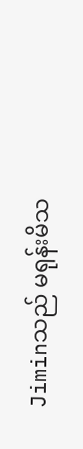Jiminသည် မရုန်းမိသ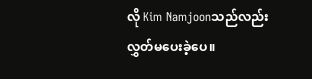လို Kim Namjoonသည်လည်း လွှတ်မပေးခဲ့ပေ။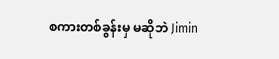စကားတစ်ခွန်းမှ မဆိုဘဲ Jimin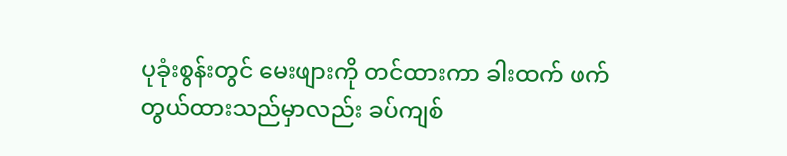ပုခုံးစွန်းတွင် မေးဖျားကို တင်ထားကာ ခါးထက် ဖက်တွယ်ထားသည်မှာလည်း ခပ်ကျစ်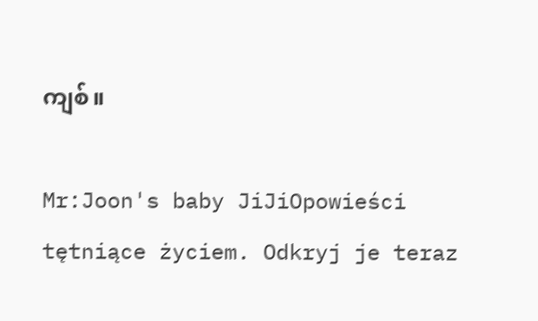ကျစ်။

Mr:Joon's baby JiJiOpowieści tętniące życiem. Odkryj je teraz